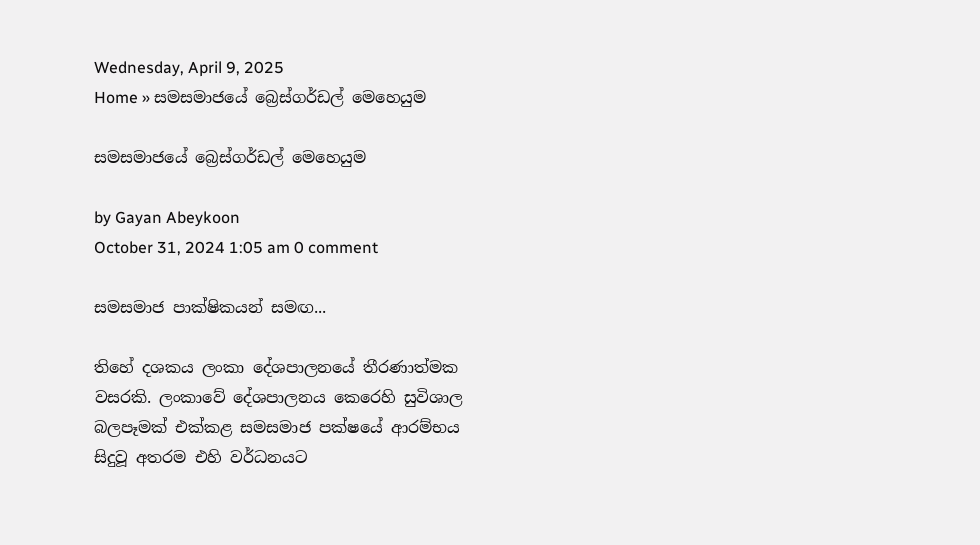Wednesday, April 9, 2025
Home » සමසමාජයේ බ්‍රෙස්ගර්ඩල් මෙහෙයුම

සමසමාජයේ බ්‍රෙස්ගර්ඩල් මෙහෙයුම

by Gayan Abeykoon
October 31, 2024 1:05 am 0 comment

සමසමාජ පාක්ෂිකයන් සමඟ...

තිහේ දශකය ලංකා දේශපාලනයේ තීරණාත්මක වසරකි. ලංකාවේ දේශපාලනය කෙරෙහි සුවිශාල බලපෑමක් එක්කළ සමසමාජ පක්ෂයේ ආරම්භය සිදුවූ අතරම එහි වර්ධනයට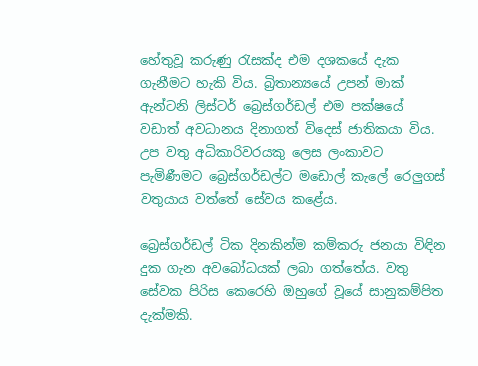හේතුවූ කරුණු රැසක්ද එම දශකයේ දැක ගැනීමට හැකි විය. බ්‍රිතාන්‍යයේ උපන් මාක් ඇන්ටනි ලිස්ටර් බ්‍රෙස්ගර්ඩල් එම පක්ෂයේ වඩාත් අවධානය දිනාගත් විදෙස් ජාතිකයා විය. උප වතු අධිකාරිවරයකු ලෙස ලංකාවට පැමිණීමට බ්‍රෙස්ගර්ඩල්ට මඩොල් කැලේ රෙලුගස් වතුයාය වත්තේ සේවය කළේය.

බ්‍රෙස්ගර්ඩල් ටික දිනකින්ම කම්කරු ජනයා විඳින දුක ගැන අවබෝධයක් ලබා ගත්තේය. වතු සේවක පිරිස කෙරෙහි ඔහුගේ වූයේ සානුකම්පිත දැක්මකි.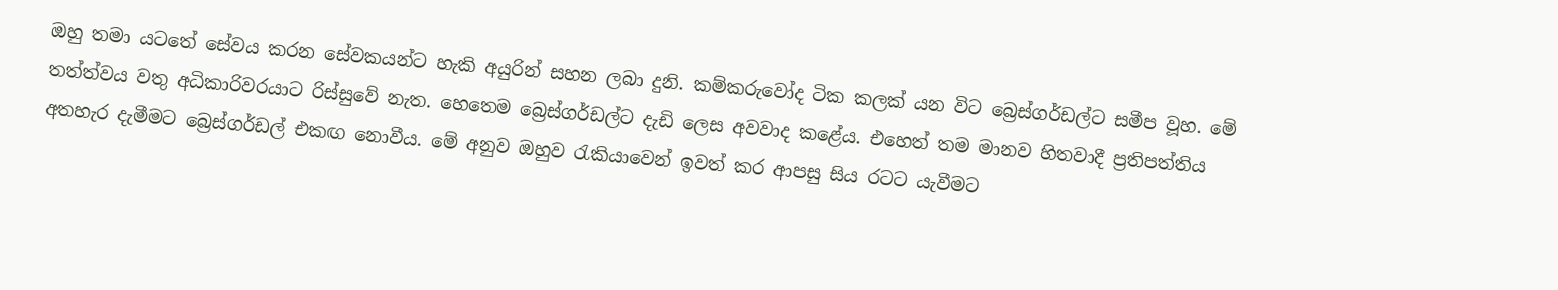ඔහු තමා යටතේ සේවය කරන සේවකයන්ට හැකි අයුරින් සහන ලබා දුනි. කම්කරුවෝද ටික කලක් යන විට බ්‍රෙස්ගර්ඩල්ට සමීප වූහ. මේ තත්ත්වය වතු අධිකාරිවරයාට රිස්සුවේ නැත. හෙතෙම බ්‍රෙස්ගර්ඩල්ට දැඩි ලෙස අවවාද කළේය. එහෙත් තම මානව හිතවාදී ප්‍රතිපත්තිය අතහැර දැමීමට බ්‍රෙස්ගර්ඩල් එකඟ නොවීය. මේ අනුව ඔහුව රැකියාවෙන් ඉවත් කර ආපසු සිය රටට යැවීමට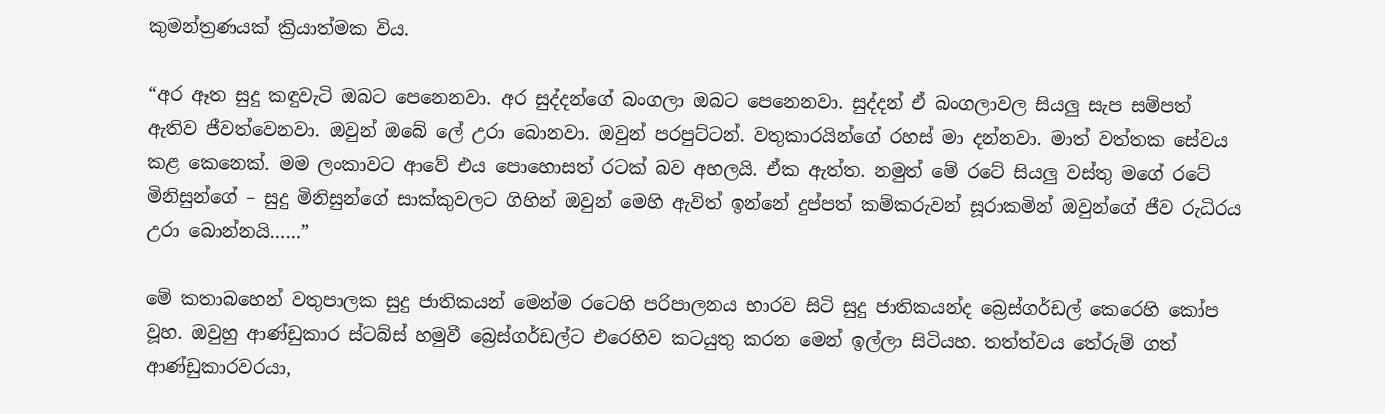කුමන්ත්‍රණයක් ක්‍රියාත්මක විය.

“අර ඈත සුදු කඳුවැටි ඔබට පෙනෙනවා. අර සුද්දන්ගේ බංගලා ඔබට පෙනෙනවා. සුද්දන් ඒ බංගලාවල සියලු සැප සම්පත් ඇතිව ජීවත්වෙනවා. ඔවුන් ඔබේ ලේ උරා බොනවා. ඔවුන් පරපුට්ටන්. වතුකාරයින්ගේ රහස් මා දන්නවා. මාත් වත්තක සේවය කළ කෙනෙක්. මම ලංකාවට ආවේ එය පොහොසත් රටක් බව අහලයි. ඒක ඇත්ත. නමුත් මේ රටේ සියලු වස්තු මගේ රටේ මිනිසුන්ගේ – සුදු මිනිසුන්ගේ සාක්කුවලට ගිහින් ඔවුන් මෙහි ඇවිත් ඉන්නේ දුප්පත් කම්කරුවන් සූරාකමින් ඔවුන්ගේ ජීව රුධිරය උරා බොන්නයි……”

මේ කතාබහෙන් වතුපාලක සුදු ජාතිකයන් මෙන්ම රටෙහි පරිපාලනය භාරව සිටි සුදු ජාතිකයන්ද බ්‍රෙස්ගර්ඩල් කෙරෙහි කෝප වූහ. ඔවුහු ආණ්ඩුකාර ස්ටබ්ස් හමුවී බ්‍රෙස්ගර්ඩල්ට එරෙහිව කටයුතු කරන මෙන් ඉල්ලා සිටියහ. තත්ත්වය තේරුම් ගත් ආණ්ඩුකාරවරයා,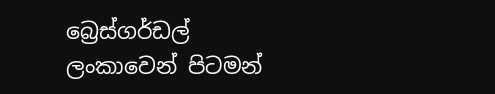බ්‍රෙස්ගර්ඩල් ලංකාවෙන් පිටමන්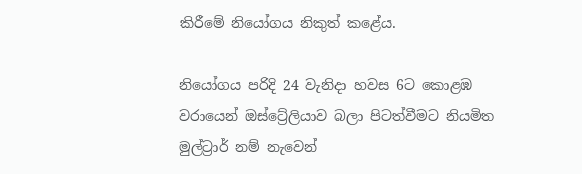කිරීමේ නියෝගය නිකුත් කළේය.

නියෝගය පරිදි 24 වැනිදා හවස 6ට කොළඹ වරායෙන් ඔස්ට්‍රේලියාව බලා පිටත්වීමට නියමිත මුල්ට්‍රාර් නම් නැවෙන්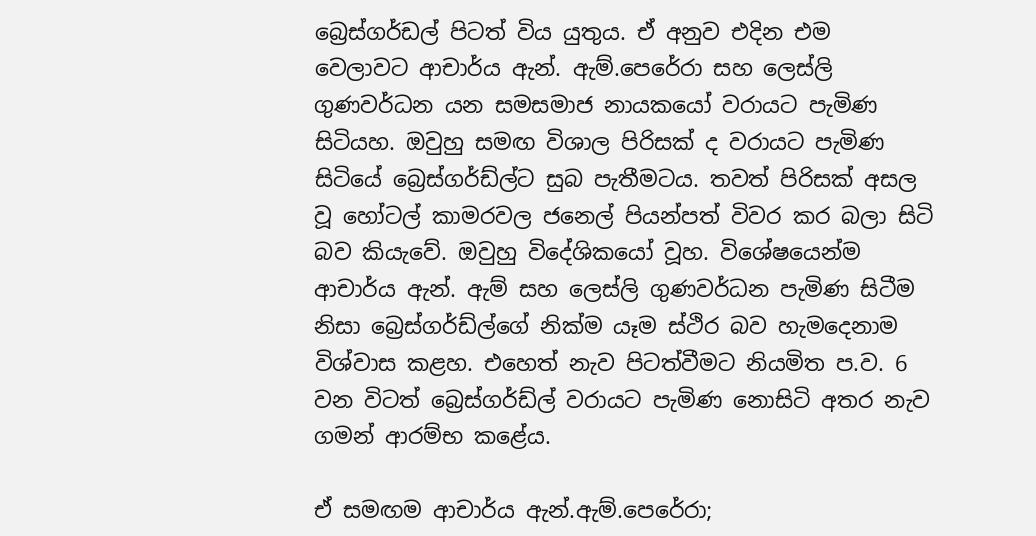බ්‍රෙස්ගර්ඩල් පිටත් විය යුතුය. ඒ අනුව එදින එම වෙලාවට ආචාර්ය ඇන්. ඇම්.පෙරේරා සහ ලෙස්ලි ගුණවර්ධන යන සමසමාජ නායකයෝ වරායට පැමිණ සිටියහ. ඔවුහු සමඟ විශාල පිරිසක් ද වරායට පැමිණ සිටියේ බ්‍රෙස්ගර්ඩ්ල්ට සුබ පැතීමටය. තවත් පිරිසක් අසල වූ හෝටල් කාමරවල ජනෙල් පියන්පත් විවර කර බලා සිටි බව කියැවේ. ඔවුහු විදේශිකයෝ වූහ. විශේෂයෙන්ම ආචාර්ය ඇන්. ඇම් සහ ලෙස්ලි ගුණවර්ධන පැමිණ සිටීම නිසා බ්‍රෙස්ගර්ඩ්ල්ගේ නික්ම යෑම ස්ථිර බව හැමදෙනාම විශ්වාස කළහ. එහෙත් නැව පිටත්වීමට නියමිත ප.ව. 6 වන විටත් බ්‍රෙස්ගර්ඩ්ල් වරායට පැමිණ නොසිටි අතර නැව ගමන් ආරම්භ කළේය.

ඒ සමඟම ආචාර්ය ඇන්.ඇම්.පෙරේරා;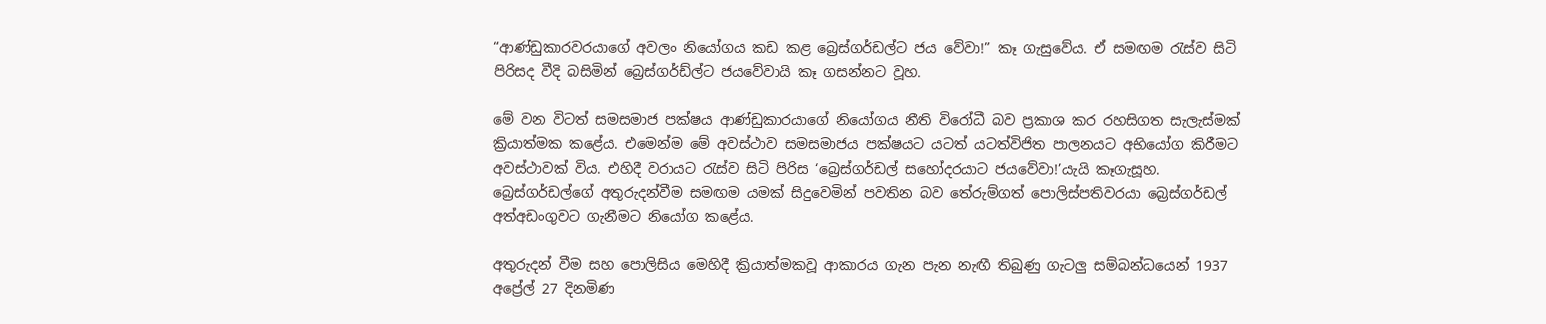“ආණ්ඩුකාරවරයාගේ අවලං නියෝගය කඩ කළ බ්‍රෙස්ගර්ඩල්ට ජය වේවා!” කෑ ගැසුවේය. ඒ සමඟම රැස්ව සිටි පිරිසද වීදි බසිමින් බ්‍රෙස්ගර්ඩ්ල්ට ජයවේවායි කෑ ගසන්නට වූහ.

මේ වන විටත් සමසමාජ පක්ෂය ආණ්ඩුකාරයාගේ නියෝගය නීති විරෝධී බව ප්‍රකාශ කර රහසිගත සැලැස්මක් ක්‍රියාත්මක කළේය. එමෙන්ම මේ අවස්ථාව සමසමාජය පක්ෂයට යටත් යටත්විජිත පාලනයට අභියෝග කිරීමට අවස්ථාවක් විය. එහිදී වරායට රැස්ව සිටි පිරිස ‘බ්‍රෙස්ගර්ඩල් සහෝදරයාට ජයවේවා!’යැයි කෑගැසූහ. බ්‍රෙස්ගර්ඩල්ගේ අතුරුදන්වීම සමඟම යමක් සිදුවෙමින් පවතින බව තේරුම්ගත් පොලිස්පතිවරයා බ්‍රෙස්ගර්ඩල් අත්අඩංගුවට ගැනීමට නියෝග කළේය.

අතුරුදන් වීම සහ පොලිසිය මෙහිදී ක්‍රියාත්මකවූ ආකාරය ගැන පැන නැඟී තිබුණු ගැටලු සම්බන්ධයෙන් 1937 අප්‍රේල් 27 දිනමිණ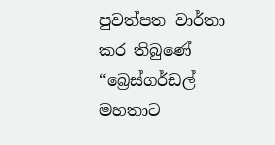පුවත්පත වාර්තා කර තිබුණේ “බ්‍රෙස්ගර්ඩල් මහතාට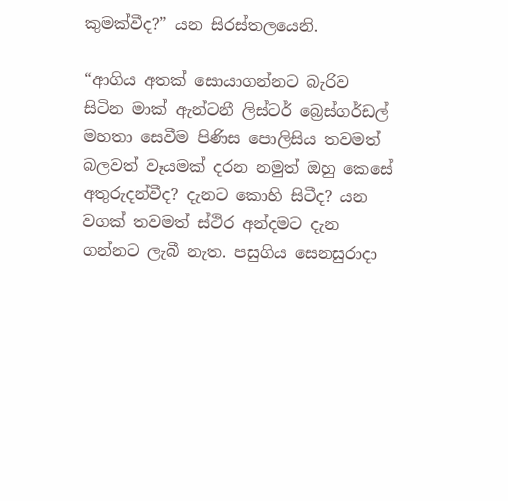කුමක්වීද?” යන සිරස්තලයෙනි.

“ආගිය අතක් සොයාගන්නට බැරිව සිටින මාක් ඇන්ටනී ලිස්ටර් බ්‍රෙස්ගර්ඩල් මහතා සෙවීම පිණිස පොලිසිය තවමත් බලවත් වෑයමක් දරන නමුත් ඔහු කෙසේ අතුරුදන්වීද? දැනට කොහි සිටීද? යන වගක් තවමත් ස්ථිර අන්දමට දැන ගන්නට ලැබී නැත. පසුගිය සෙනසුරාදා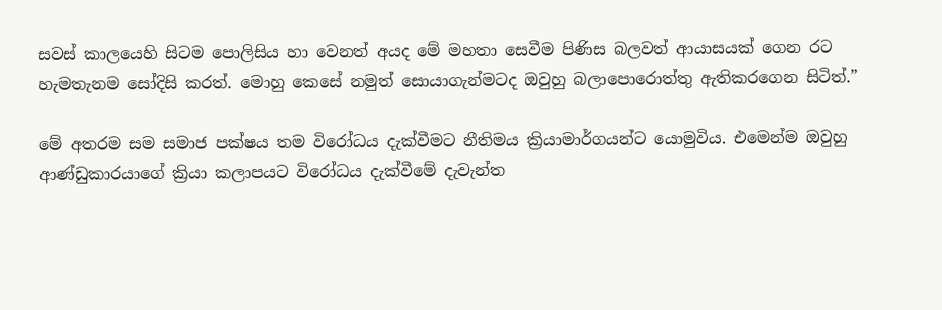සවස් කාලයෙහි සිටම පොලිසිය හා වෙනත් අයද මේ මහතා සෙවීම පිණිස බලවත් ආයාසයක් ගෙන රට හැමතැනම සෝදිසි කරත්. මොහු කෙසේ නමුත් සොයාගැන්මටද ඔවුහු බලාපොරොත්තු ඇතිකරගෙන සිටිත්.”

මේ අතරම සම සමාජ පක්ෂය තම විරෝධය දැක්වීමට නීතිමය ක්‍රියාමාර්ගයන්ට යොමුවිය. එමෙන්ම ඔවුහු ආණ්ඩුකාරයාගේ ක්‍රියා කලාපයට විරෝධය දැක්වීමේ දැවැන්ත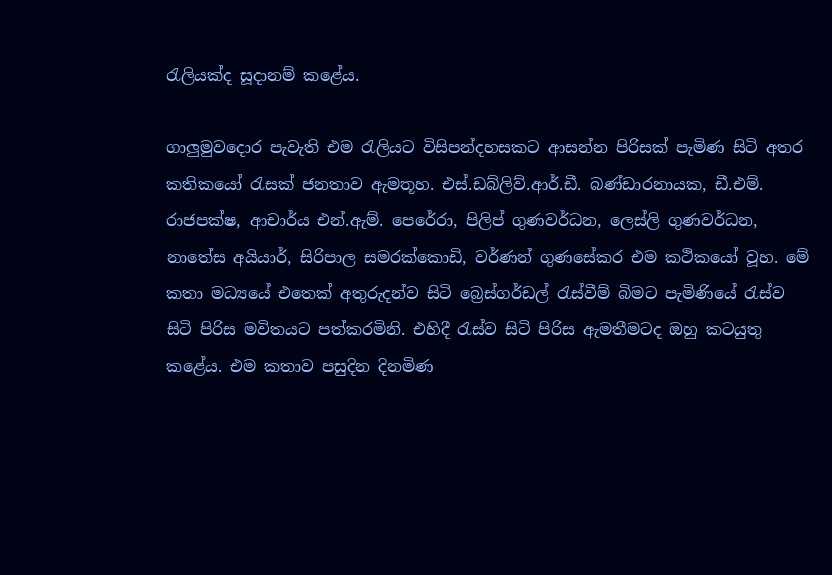රැලියක්ද සූදානම් කළේය.

ගාලුමුවදොර පැවැති එම රැලියට විසිපන්දහසකට ආසන්න පිරිසක් පැමිණ සිටි අතර කතිකයෝ රැසක් ජනතාව ඇමතූහ. එස්.ඩබ්ලිව්.ආර්.ඩී. බණ්ඩාරනායක, ඩී.එම්. රාජපක්ෂ, ආචාර්ය එන්.ඇම්. පෙරේරා, පිලිප් ගුණවර්ධන, ලෙස්ලි ගුණවර්ධන, නාතේස අයියාර්, සිරිපාල සමරක්කොඩි, වර්ණන් ගුණසේකර එම කථිකයෝ වූහ. මේ කතා මධ්‍යයේ එතෙක් අතුරුදන්ව සිටි බ්‍රෙස්ගර්ඩල් රැස්වීම් බිමට පැමිණියේ රැස්ව සිටි පිරිස මවිතයට පත්කරමිනි. එහිදී රැස්ව සිටි පිරිස ඇමතීමටද ඔහු කටයුතු කළේය. එම කතාව පසුදින දිනමිණ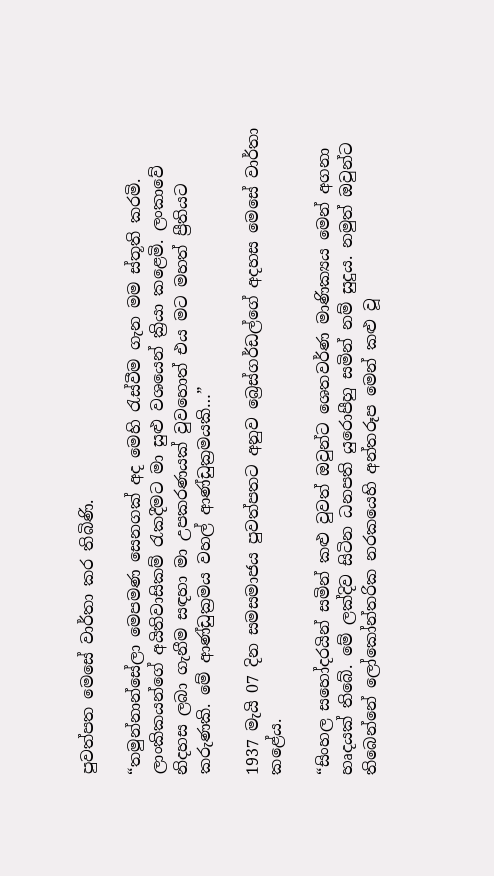පුවත්පත මෙසේ වාර්තා කර තිබිණි.

“තමුන්නාන්සේලා මෙපමණ සෙනගක් අද මෙහි රැස්වීම ගැන මම ස්තූති කරමි. ලාංකිකයන්ගේ අයිතිවාසිකම් රැකදීමට මා සුළු වශයෙන් ක්‍රියා කළෙමි. ලංකාවේ නිදහස ලබා ගැනීම සඳහා මා උපකරණයක් වුවහොත් එය මට මහත් ප්‍රීතියට කරුණකි. මේ ආණ්ඩුක්‍රමය වහල් ආණ්ඩුක්‍රමයකි…”

1937 මැයි 07 දින සමසමාජය පුවත්පතට අනුව බ්‍රෙස්ගර්ඩල්ගේ අදහස මෙසේ වාර්තා කළේය.

“සිංහල සහෝදරයින් සමින් කළු වුවත් ඔවුන්ට ශෙතවර්ණ මාණික්‍යය මෙන් අගනා හෘදයක් තිබේ. මේ ලක්දිව සිටින ධනපති යුරොපීහු සමින් නම් සුදුය. නමුත් ඔවුන්ට තිබෙන්නේ ලෝකෝන්තරික නරකයෙහි අන්තරූප මෙන් කළු වූ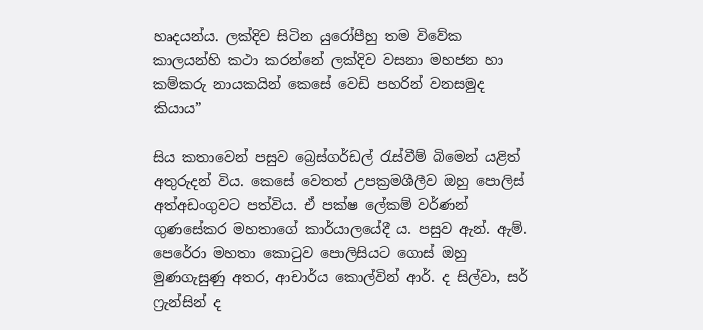හෘදයන්ය. ලක්දිව සිටින යුරෝපීහු තම විවේක කාලයන්හි කථා කරන්නේ ලක්දිව වසනා මහජන හා කම්කරු නායකයින් කෙසේ වෙඩි පහරින් වනසමුද කියාය”

සිය කතාවෙන් පසුව බ්‍රෙස්ගර්ඩල් රැස්වීම් බිමෙන් යළිත් අතුරුදන් විය. කෙසේ වෙතත් උපක්‍රමශීලීව ඔහු පොලිස් අත්අඩංගුවට පත්විය. ඒ පක්ෂ ලේකම් වර්ණන් ගුණසේකර මහතාගේ කාර්යාලයේදී ය. පසුව ඇන්. ඇම්. පෙරේරා මහතා කොටුව පොලිසියට ගොස් ඔහු මුණගැසුණු අතර, ආචාර්ය කොල්වින් ආර්. ද සිල්වා, සර් ෆ්‍රැන්සින් ද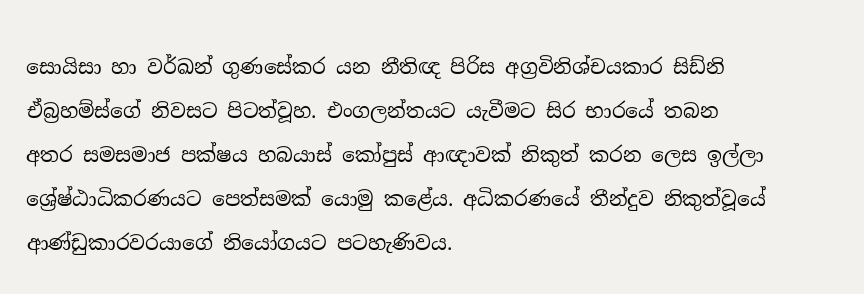සොයිසා හා වර්ඛන් ගුණසේකර යන නීතිඥ පිරිස අග්‍රවිනිශ්චයකාර සිඩ්නි ඒබ්‍රහම්ස්ගේ නිවසට පිටත්වූහ. එංගලන්තයට යැවීමට සිර භාරයේ තබන අතර සමසමාජ පක්ෂය හබයාස් කෝපුස් ආඥාවක් නිකුත් කරන ලෙස ඉල්ලා ශ්‍රේෂ්ඨාධිකරණයට පෙත්සමක් යොමු කළේය. අධිකරණයේ තීන්දුව නිකුත්වූයේ ආණ්ඩුකාරවරයාගේ නියෝගයට පටහැණිවය.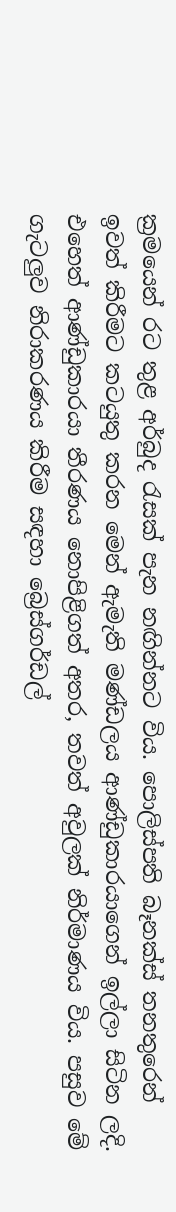ක්‍රමයෙන් රට තුළ අර්බුද රැසක් පැන නඟින්නට විය. පොලිස්පති බෑනක්ස් තනතුරෙන් ඉවත් කිරීමට කටයුතු කරන මෙන් ඇමැති මණ්ඩලය ආණ්ඩුකාරයාගෙන් ඉල්ලා සිටින ලදි. එහෙත් ආණ්ඩුකාරයා තීරණය නොපිළිගත් අතර, තවත් අවුලක් නිර්මාණය විය. පසුව මේ ගැටලුව නිරාකරණය කිරීම සඳහා බ්‍රෙස්ගර්ඩල්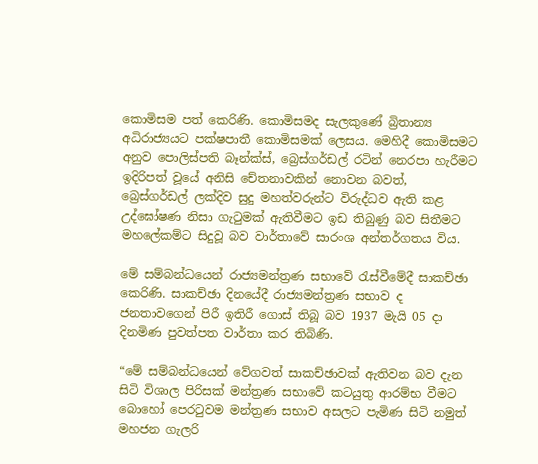කොමිසම පත් කෙරිණි. කොමිසමද සැලකුණේ බ්‍රිතාන්‍ය අධිරාජ්‍යයට පක්ෂපාතී කොමිසමක් ලෙසය. මෙහිදී කොමිසමට අනුව පොලිස්පති බෑන්ක්ස්, බ්‍රෙස්ගර්ඩල් රටින් නෙරපා හැරීමට ඉදිරිපත් වූයේ අනිසි චේතනාවකින් නොවන බවත්, බ්‍රෙස්ගර්ඩල් ලක්දිව සුදු මහත්වරුන්ට විරුද්ධව ඇති කළ උද්ඝෝෂණ නිසා ගැටුමක් ඇතිවීමට ඉඩ තිබුණු බව සිතීමට මහලේකම්ට සිදුවූ බව වාර්තාවේ සාරංශ අන්තර්ගතය විය.

මේ සම්බන්ධයෙන් රාජ්‍යමන්ත්‍රණ සභාවේ රැස්වීමේදී සාකච්ඡා කෙරිණි. සාකච්ඡා දිනයේදී රාජ්‍යමන්ත්‍රණ සභාව ද ජනතාවගෙන් පිරී ඉතිරී ගොස් තිබූ බව 1937 මැයි 05 දා දිනමිණ පුවත්පත වාර්තා කර තිබිණි.

“මේ සම්බන්ධයෙන් වේගවත් සාකච්ඡාවක් ඇතිවන බව දැන සිටි විශාල පිරිසක් මන්ත්‍රණ සභාවේ කටයුතු ආරම්භ වීමට බොහෝ පෙරටුවම මන්ත්‍රණ සභාව අසලට පැමිණ සිටි නමුත් මහජන ගැලරි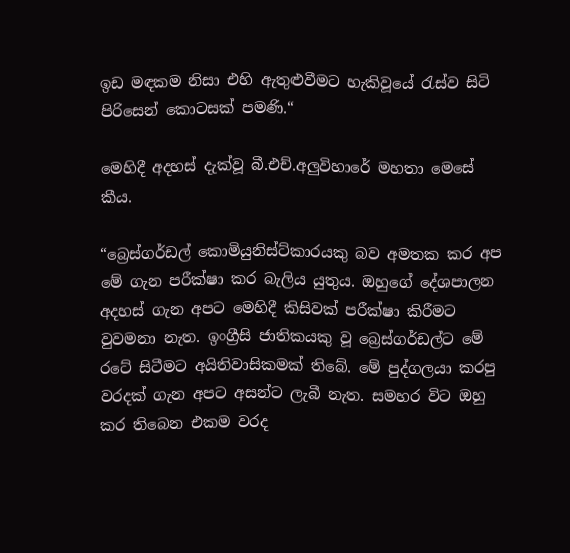ඉඩ මඳකම නිසා එහි ඇතුළුවීමට හැකිවූයේ රැස්ව සිටි පිරිසෙන් කොටසක් පමණි.“

මෙහිදී අදහස් දැක්වූ බී.එච්.අලුවිහාරේ මහතා මෙසේ කීය.

“බ්‍රෙස්ගර්ඩල් කොමියුනිස්ට්කාරයකු බව අමතක කර අප මේ ගැන පරීක්ෂා කර බැලිය යුතුය. ඔහුගේ දේශපාලන අදහස් ගැන අපට මෙහිදී කිසිවක් පරීක්ෂා කිරීමට වුවමනා නැත. ඉංග්‍රීසි ජාතිකයකු වූ බ්‍රෙස්ගර්ඩල්ට මේ රටේ සිටීමට අයිතිවාසිකමක් තිබේ. මේ පුද්ගලයා කරපු වරදක් ගැන අපට අසන්ට ලැබී නැත. සමහර විට ඔහු කර තිබෙන එකම වරද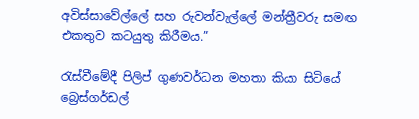අවිස්සාවේල්ලේ සහ රුවන්වැල්ලේ මන්ත්‍රීවරු සමඟ එකතුව කටයුතු කිරීමය.”

රැස්වීමේදී පිලිප් ගුණවර්ධන මහතා කියා සිටියේ බ්‍රෙස්ගර්ඩල්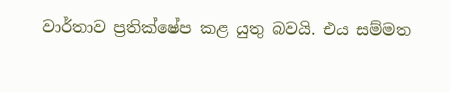වාර්තාව ප්‍රතික්ෂේප කළ යුතු බවයි. එය සම්මත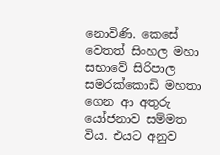නොවිණි. කෙසේ වෙතත් සිංහල මහා සභාවේ සිරිපාල සමරක්කොඩි මහතා ගෙන ආ අතුරු යෝජනාව සම්මත විය. එයට අනුව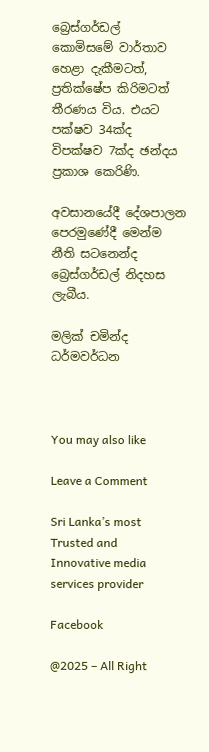බ්‍රෙස්ගර්ඩල් කොමිසමේ වාර්තාව හෙළා දැකීමටත්, ප්‍රතික්ෂේප කිරිමටත් තීරණය විය. එයට පක්ෂව 34ක්ද විපක්ෂව 7ක්ද ඡන්දය ප්‍රකාශ කෙරිණි.

අවසානයේදී දේශපාලන පෙරමුණේදී මෙන්ම නීති සටනෙන්ද බ්‍රෙස්ගර්ඩල් නිදහස ලැබීය.

මලික් චමින්ද ධර්මවර්ධන



You may also like

Leave a Comment

Sri Lanka’s most Trusted and Innovative media services provider

Facebook

@2025 – All Right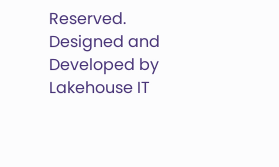Reserved. Designed and Developed by Lakehouse IT